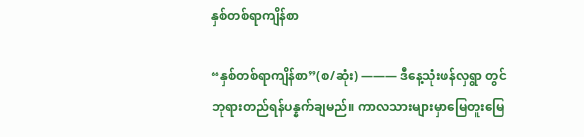နှစ်တစ်ရာကျိန်စာ

“နှစ်တစ်ရာကျိန်စာ”(စ/ဆုံး) ——— ဒီနေ့သုံးဖန်လှရွာ တွင် ဘုရားတည်ရန်ပန္နက်ချမည်။ ကာလသားများမှာမြေတူးမြေ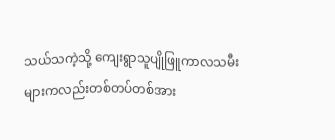သယ်သကဲ့သို့ ကျေးရွာသူပျိုဖြူကာလသမီးများကလည်းတစ်တပ်တစ်အား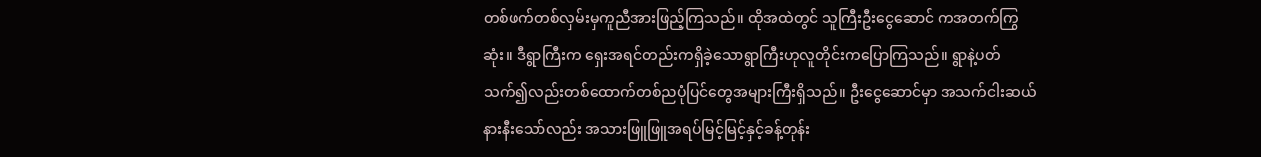တစ်ဖက်တစ်လှမ်းမှကူညီအားဖြည့်ကြသည်။ ထိုအထဲတွင် သူကြီးဦးငွေဆောင် ကအတက်ကြွဆုံး။ ဒီရွာကြီးက ရှေးအရင်တည်းကရှိခဲ့သောရွာကြီးဟုလူတိုင်းကပြောကြသည်။ ရွာနဲ့ပတ်သက်၍လည်းတစ်ထောက်တစ်ညပုံပြင်တွေအများကြီးရှိသည်။ ဦးငွေဆောင်မှာ အသက်ငါးဆယ်နားနီးသော်လည်း အသားဖြူဖြူအရပ်မြင့်မြင့်နှင့်ခန့်တုန်း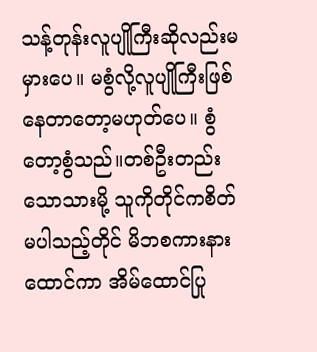သန့်တုန်းလူပျိုကြီးဆိုလည်းမမှားပေ။ မစွံလို့လူပျိုကြီးဖြစ်နေတာတော့မဟုတ်ပေ။ စွံတော့စွံသည်။တစ်ဦးတည်းသောသားမို့ သူကိုတိုင်ကစိတ်မပါသည့်တိုင် မိဘစကားနားထောင်ကာ အိမ်ထောင်ပြု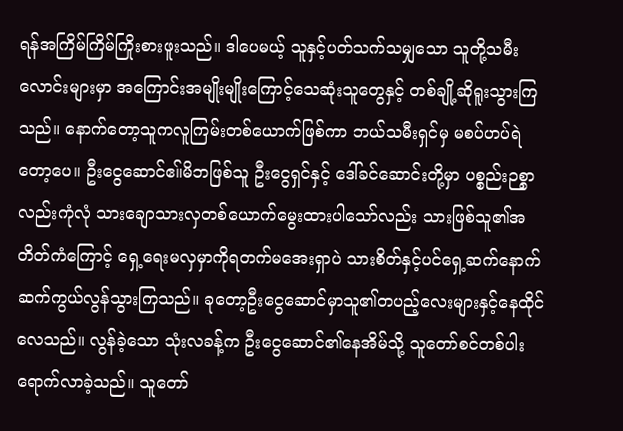ရန်အကြိမ်ကြိမ်ကြိုးစားဖူးသည်။ ဒါပေမယ့် သူနှင့်ပတ်သက်သမျှသော သူတို့သမီးလောင်းများမှာ အကြောင်းအမျိုးမျိုးကြောင့်သေဆုံးသူတွေနှင့် တစ်ချို့ဆိုရူးသွားကြသည်။ နောက်တော့သူကလူကြမ်းတစ်ယောက်ဖြစ်ကာ ဘယ်သမီးရှင်မှ မစပ်ဟပ်ရဲတော့ပေ။ ဦးငွေဆောင်ဧ။်မိဘဖြစ်သူ ဦးငွေရှင်နှင့် ဒေါ်ခင်ဆောင်းတို့မှာ ပစ္စည်းဉစ္စာလည်းကုံလုံ သားချောသားလှတစ်ယောက်မွေးထားပါသော်လည်း သားဖြစ်သူ၏အတိတ်ကံကြောင့် ရှေ့ရေးမလှမှာကိုရတက်မအေးရှာပဲ သားစိတ်နှင့်ပင်ရှေ့ဆက်နောက်ဆက်ကွယ်လွန်သွားကြသည်။ ခုတော့ဦးငွေဆောင်မှာသူ၏တပည့်လေးများနှင့်နေထိုင်လေသည်။ လွန်ခဲ့သော သုံးလခန့်က ဦးငွေဆောင်၏နေအိမ်သို့ သူတော်စင်တစ်ပါးရောက်လာခဲ့သည်။ သူတော်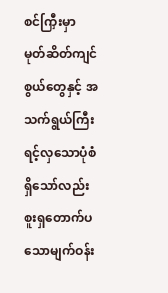စင်ကြှီးမှာ မုတ်ဆိတ်ကျင်စွယ်တွေနှင့် အသက်ရွယ်ကြီးရင့်လှသောပုံစံရှိသော်လည်း စူးရှတောက်ပသောမျက်ဝန်း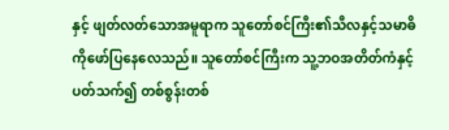နှင့် ဖျတ်လတ်သောအမူရာက သူတော်စင်ကြီး၏သီလနှင့်သမာဓိကိုဖော်ပြနေလေသည်။ သူတော်စင်ကြီးက သူ့ဘဝအတိတ်ကံနှင့်ပတ်သက်၍ တစ်စွန်းတစ်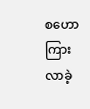စဟောကြားလာခဲ့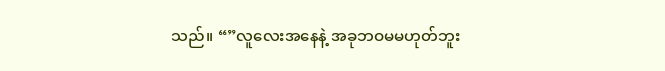သည်။ “”လူလေးအနေနဲ့ အခုဘဝမမဟုတ်ဘူး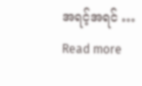အရင့်အရင် … Read more